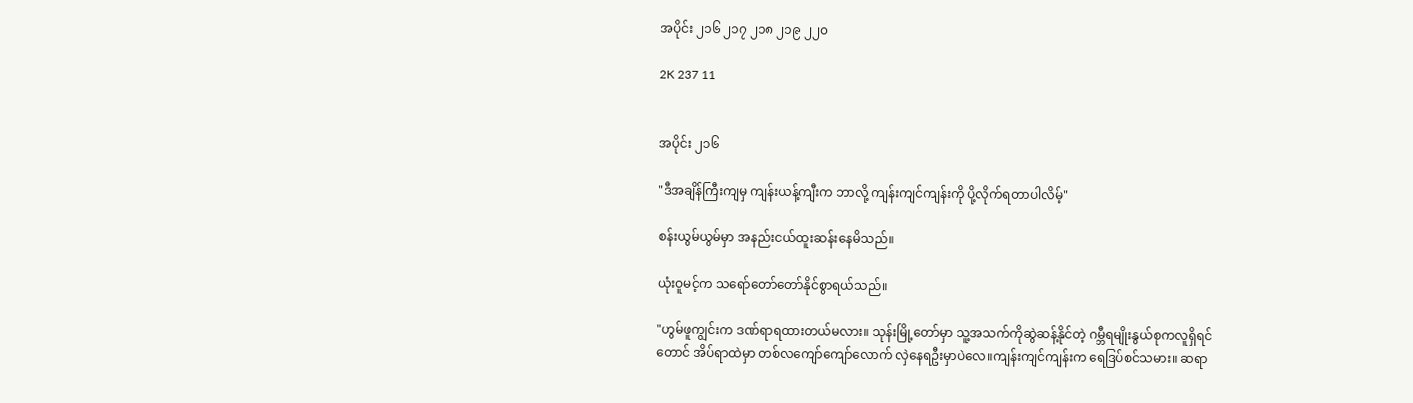အပိုင်း ၂၁၆ ၂၁၇ ၂၁၈ ၂၁၉ ၂၂၀

2K 237 11


အပိုင်း ၂၁၆

"ဒီအချိန်ကြီးကျမှ ကျန်းယန့်ကျီးက ဘာလို့ ကျန်းကျင်ကျန်းကို ပို့လိုက်ရတာပါလိမ့်"

စန်းယွမ်ယွမ်မှာ အနည်းငယ်ထူးဆန်းနေမိသည်။

ယုံးဝူမင့်က သရော်တော်တော်နိုင်စွာရယ်သည်။

"ဟွမ်ဖူကျွင်းက ဒဏ်ရာရထားတယ်မလား။ သုန်းမြို့တော်မှာ သူ့အသက်ကိုဆွဲဆန့်နိုင်တဲ့ ဂမ္ဘီရမျိုးနွယ်စုကလူရှိရင်တောင် အိပ်ရာထဲမှာ တစ်လကျော်ကျော်လောက် လှဲနေရဦးမှာပဲလေ။ကျန်းကျင်ကျန်းက ရေဒြပ်စင်သမား။ ဆရာ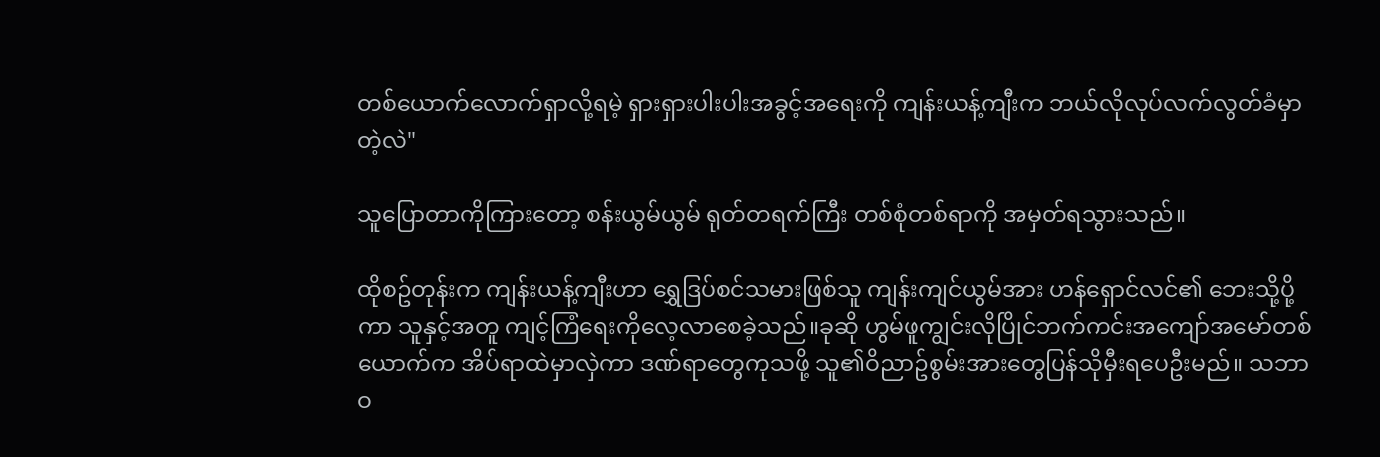တစ်ယောက်လောက်ရှာလို့ရမဲ့ ရှားရှားပါးပါးအခွင့်အရေးကို ကျန်းယန့်ကျီးက ဘယ်လိုလုပ်လက်လွတ်ခံမှာတဲ့လဲ"

သူပြောတာကိုကြားတော့ စန်းယွမ်ယွမ် ရုတ်တရက်ကြီး တစ်စုံတစ်ရာကို အမှတ်ရသွားသည်။

ထိုစဥ်တုန်းက ကျန်းယန့်ကျီးဟာ ရွှေဒြပ်စင်သမားဖြစ်သူ ကျန်းကျင်ယွမ်အား ဟန်ရှောင်လင်၏ ဘေးသို့ပို့ကာ သူနှင့်အတူ ကျင့်ကြံရေးကိုလေ့လာစေခဲ့သည်။ခုဆို ဟွမ်ဖူကျွင်းလိုပြိုင်ဘက်ကင်းအကျော်အမော်တစ်ယောက်က အိပ်ရာထဲမှာလှဲကာ ဒဏ်ရာတွေကုသဖို့ သူ၏ဝိညာဥ်စွမ်းအားတွေပြန်သိုမှီးရပေဦးမည်။ သဘာဝ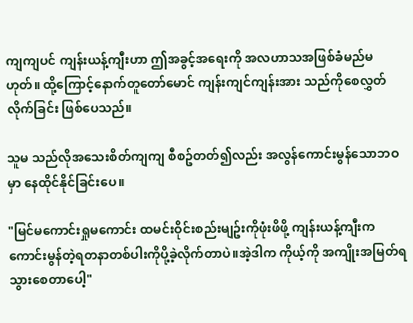ကျကျပင် ကျန်းယန့်ကျီးဟာ ဤအခွင့်အရေးကို အလဟာသအဖြစ်ခံမည်မဟုတ်။ ထို့ကြောင့်နောက်တူတော်မောင် ကျန်းကျင်ကျန်းအား သည်ကိုစေလွှတ်လိုက်ခြင်း ဖြစ်ပေသည်။

သူမ သည်လိုအသေးစိတ်ကျကျ စီစဥ်တတ်၍လည်း အလွန်ကောင်းမွန်သောဘဝမှာ နေထိုင်နိုင်ခြင်းပေ။

"မြင်မကောင်းရှုမကောင်း ထမင်းဝိုင်းစည်းမျဥ်းကိုဖုံးဖိဖို့ ကျန်းယန့်ကျီးက ကောင်းမွန်တဲ့ရတနာတစ်ပါးကိုပို့ခဲ့လိုက်တာပဲ။အဲ့ဒါက ကိုယ့်ကို အကျိုးအမြတ်ရသွားစေတာပေါ့"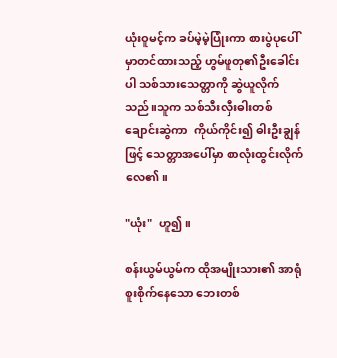ယုံးဝူမင့်က ခပ်မဲ့မဲ့ပြုံးကာ စားပွဲပုပေါ်မှာတင်ထားသည့် ဟွမ်ဖူတု၏ဦးခေါင်းပါ သစ်သားသေတ္တာကို ဆွဲယူလိုက်သည်။သူက သစ်သီးလှီးဓါးတစ်ချောင်းဆွဲကာ  ကိုယ်ကိုင်း၍ ဓါးဦးချွန်ဖြင့် သေတ္တာအပေါ်မှာ စာလုံးထွင်းလိုက်လေ၏။

"ယုံး"  ဟူ၍။

စန်းယွမ်ယွမ်က ထိုအမျိုးသား၏ အာရုံစူးစိုက်နေသော ဘေးတစ်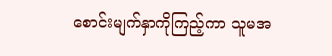စောင်းမျက်နှာကိုကြည့်ကာ သူမအ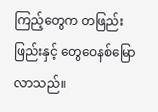ကြည့်တွေက တဖြည်းဖြည်းနှင့် တွေဝေနစ်မြောလာသည်။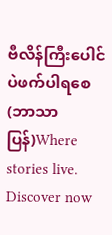ဗီလိန်ကြီးပေါင်ပဲဖက်ပါရစေ (ဘာသာပြန်)Where stories live. Discover now